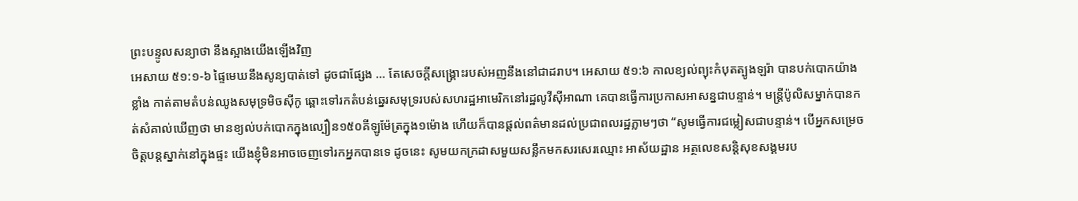ព្រះបន្ទូលសន្យាថា នឹងស្អាងយើងឡើងវិញ
អេសាយ ៥១:១-៦ ផ្ទៃមេឃនឹងសូន្យបាត់ទៅ ដូចជាផ្សែង … តែសេចក្តីសង្គ្រោះរបស់អញនឹងនៅជាដរាប។ អេសាយ ៥១:៦ កាលខ្យល់ព្យុះកំបុតត្បូងឡរ៉ា បានបក់បោកយ៉ាងខ្លាំង កាត់តាមតំបន់ឈូងសមុទ្រមិចស៊ីកូ ឆ្ពោះទៅរកតំបន់ឆ្នេរសមុទ្ររបស់សហរដ្ឋអាមេរិកនៅរដ្ឋលូវីស៊ីអាណា គេបានធ្វើការប្រកាសអាសន្នជាបន្ទាន់។ មន្ត្រីប៉ូលិសម្នាក់បានកត់សំគាល់ឃើញថា មានខ្យល់បក់បោកក្នុងល្បឿន១៥០គីឡូម៉ែត្រក្នុង១ម៉ោង ហើយក៏បានផ្តល់ពត៌មានដល់ប្រជាពលរដ្ឋភ្លាមៗថា “សូមធ្វើការជម្លៀសជាបន្ទាន់។ បើអ្នកសម្រេចចិត្តបន្តស្នាក់នៅក្នុងផ្ទះ យើងខ្ញុំមិនអាចចេញទៅរកអ្នកបានទេ ដូចនេះ សូមយកក្រដាសមួយសន្លឹកមកសរសេរឈ្មោះ អាស័យដ្ឋាន អត្ថលេខសន្តិសុខសង្គមរប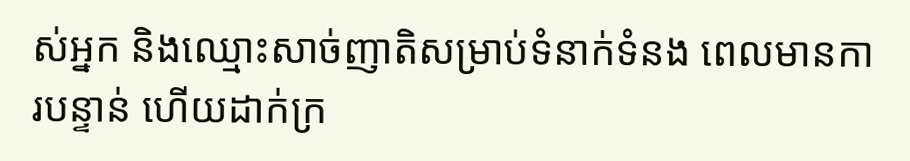ស់អ្នក និងឈ្មោះសាច់ញាតិសម្រាប់ទំនាក់ទំនង ពេលមានការបន្ទាន់ ហើយដាក់ក្រ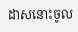ដាសនោះចូល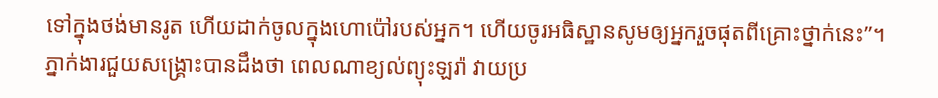ទៅក្នុងថង់មានរូត ហើយដាក់ចូលក្នុងហោប៉ៅរបស់អ្នក។ ហើយចូរអធិស្ឋានសូមឲ្យអ្នករួចផុតពីគ្រោះថ្នាក់នេះ”។ ភ្នាក់ងារជួយសង្គ្រោះបានដឹងថា ពេលណាខ្យល់ព្យុះឡរ៉ា វាយប្រ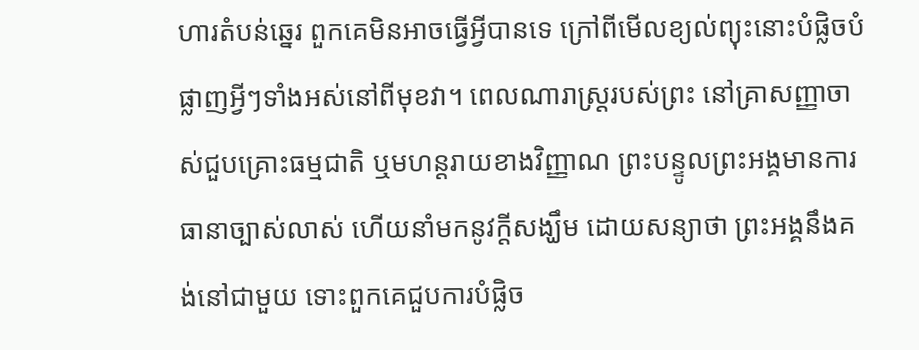ហារតំបន់ឆ្នេរ ពួកគេមិនអាចធ្វើអ្វីបានទេ ក្រៅពីមើលខ្យល់ព្យុះនោះបំផ្លិចបំផ្លាញអ្វីៗទាំងអស់នៅពីមុខវា។ ពេលណារាស្រ្តរបស់ព្រះ នៅគ្រាសញ្ញាចាស់ជួបគ្រោះធម្មជាតិ ឬមហន្តរាយខាងវិញ្ញាណ ព្រះបន្ទូលព្រះអង្គមានការធានាច្បាស់លាស់ ហើយនាំមកនូវក្តីសង្ឃឹម ដោយសន្យាថា ព្រះអង្គនឹងគង់នៅជាមួយ ទោះពួកគេជួបការបំផ្លិច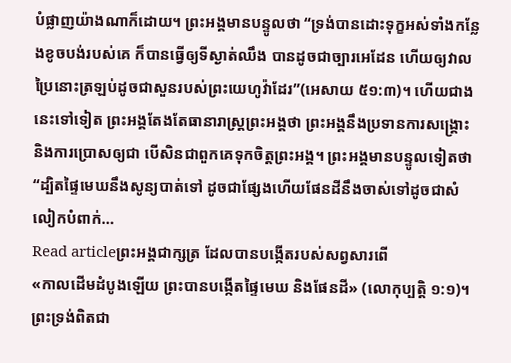បំផ្លាញយ៉ាងណាក៏ដោយ។ ព្រះអង្គមានបន្ទូលថា “ទ្រង់បានដោះទុក្ខអស់ទាំងកន្លែងខូចបង់របស់គេ ក៏បានធ្វើឲ្យទីស្ងាត់ឈឹង បានដូចជាច្បារអេដែន ហើយឲ្យវាលប្រៃនោះត្រឡប់ដូចជាសួនរបស់ព្រះយេហូវ៉ាដែរ”(អេសាយ ៥១:៣)។ ហើយជាងនេះទៅទៀត ព្រះអង្គតែងតែធានារាស្រ្តព្រះអង្គថា ព្រះអង្គនឹងប្រទានការសង្គ្រោះ និងការប្រោសឲ្យជា បើសិនជាពួកគេទុកចិត្តព្រះអង្គ។ ព្រះអង្គមានបន្ទូលទៀតថា “ដ្បិតផ្ទៃមេឃនឹងសូន្យបាត់ទៅ ដូចជាផ្សែងហើយផែនដីនឹងចាស់ទៅដូចជាសំលៀកបំពាក់…
Read articleព្រះអង្គជាក្សត្រ ដែលបានបង្កើតរបស់សព្វសារពើ
«កាលដើមដំបូងឡើយ ព្រះបានបង្កើតផ្ទៃមេឃ និងផែនដី» (លោកុប្បត្ដិ ១:១)។ ព្រះទ្រង់ពិតជា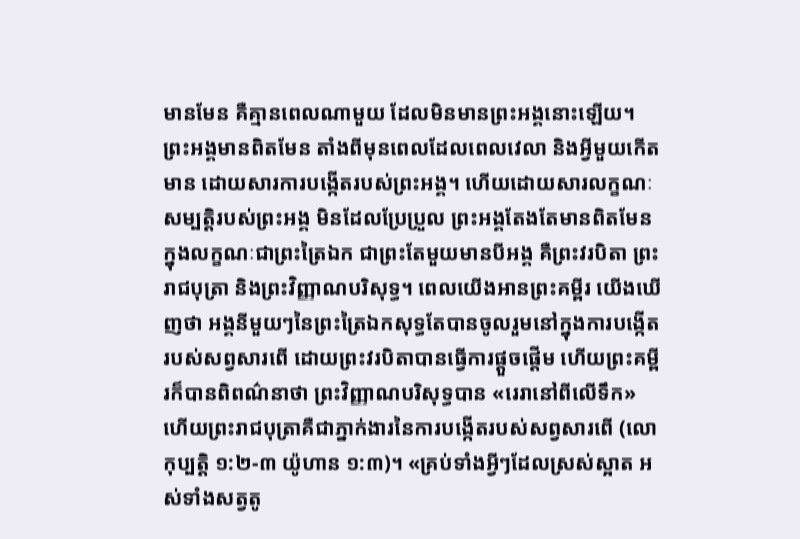មានមែន គឺគ្មានពេលណាមួយ ដែលមិនមានព្រះអង្គនោះឡើយ។ ព្រះអង្គមានពិតមែន តាំងពីមុនពេលដែលពេលវេលា និងអ្វីមួយកើតមាន ដោយសារការបង្កើតរបស់ព្រះអង្គ។ ហើយដោយសារលក្ខណៈសម្បត្តិរបស់ព្រះអង្គ មិនដែលប្រែប្រួល ព្រះអង្គតែងតែមានពិតមែន ក្នុងលក្ខណៈជាព្រះត្រៃឯក ជាព្រះតែមួយមានបីអង្គ គឺព្រះវរបិតា ព្រះរាជបុត្រា និងព្រះវិញ្ញាណបរិសុទ្ធ។ ពេលយើងអានព្រះគម្ពីរ យើងឃើញថា អង្គនីមួយៗនៃព្រះត្រៃឯកសុទ្ធតែបានចូលរួមនៅក្នុងការបង្កើតរបស់សព្វសារពើ ដោយព្រះវរបិតាបានធ្វើការផ្ដួចផ្ដើម ហើយព្រះគម្ពីរក៏បានពិពណ៌នាថា ព្រះវិញ្ញាណបរិសុទ្ធបាន «រេរានៅពីលើទឹក» ហើយព្រះរាជបុត្រាគឺជាភ្នាក់ងារនៃការបង្កើតរបស់សព្វសារពើ (លោកុប្បត្ដិ ១:២-៣ យ៉ូហាន ១:៣)។ «គ្រប់ទាំងអ្វីៗដែលស្រស់ស្អាត អស់ទាំងសត្វតូ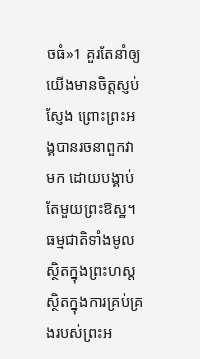ចធំ»1 គួរតែនាំឲ្យយើងមានចិត្តស្ញប់ស្ញែង ព្រោះព្រះអង្គបានរចនាពួកវាមក ដោយបង្គាប់តែមួយព្រះឱស្ឋ។ ធម្មជាតិទាំងមូលស្ថិតក្នុងព្រះហស្ត ស្ថិតក្នុងការគ្រប់គ្រងរបស់ព្រះអ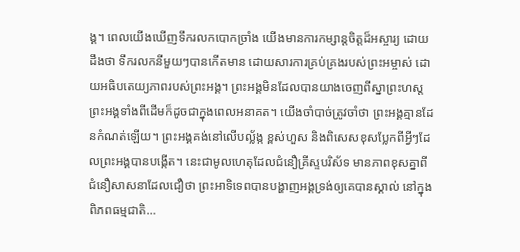ង្គ។ ពេលយើងឃើញទឹករលកបោកច្រាំង យើងមានការកម្សាន្តចិត្ដដ៏អស្ចារ្យ ដោយដឹងថា ទឹករលកនីមួយៗបានកើតមាន ដោយសារការគ្រប់គ្រងរបស់ព្រះអម្ចាស់ ដោយអធិបតេយ្យភាពរបស់ព្រះអង្គ។ ព្រះអង្គមិនដែលបានយាងចេញពីស្នាព្រះហស្តព្រះអង្គទាំងពីដើមក៏ដូចជាក្នុងពេលអនាគត។ យើងចាំបាច់ត្រូវចាំថា ព្រះអង្គគ្មានដែនកំណត់ឡើយ។ ព្រះអង្គគង់នៅលើបល្ល័ង្ក ខ្ពស់ហួស និងពិសេសខុសប្លែកពីអ្វីៗដែលព្រះអង្គបានបង្កើត។ នេះជាមូលហេតុដែលជំនឿគ្រីស្ទបរិស័ទ មានភាពខុសគ្នាពីជំនឿសាសនាដែលជឿថា ព្រះអាទិទេពបានបង្ហាញអង្គទ្រង់ឲ្យគេបានស្គាល់ នៅក្នុងពិភពធម្មជាតិ…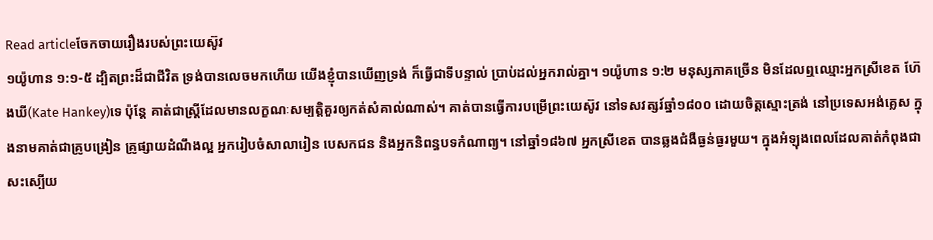Read articleចែកចាយរឿងរបស់ព្រះយេស៊ូវ
១យ៉ូហាន ១:១-៥ ដ្បិតព្រះដ៏ជាជីវិត ទ្រង់បានលេចមកហើយ យើងខ្ញុំបានឃើញទ្រង់ ក៏ធ្វើជាទីបន្ទាល់ ប្រាប់ដល់អ្នករាល់គ្នា។ ១យ៉ូហាន ១:២ មនុស្សភាគច្រើន មិនដែលឮឈ្មោះអ្នកស្រីខេត ហ៊ែងឃី(Kate Hankey)ទេ ប៉ុន្តែ គាត់ជាស្រ្តីដែលមានលក្ខណៈសម្បត្តិគួរឲ្យកត់សំគាល់ណាស់។ គាត់បានធ្វើការបម្រើព្រះយេស៊ូវ នៅទសវត្សរ៍ឆ្នាំ១៨០០ ដោយចិត្តស្មោះត្រង់ នៅប្រទេសអង់គ្លេស ក្នុងនាមគាត់ជាគ្រូបង្រៀន គ្រូផ្សាយដំណឹងល្អ អ្នករៀបចំសាលារៀន បេសកជន និងអ្នកនិពន្ធបទកំណាព្យ។ នៅឆ្នាំ១៨៦៧ អ្នកស្រីខេត បានឆ្លងជំងឺធ្ងន់ធ្ងរមួយ។ ក្នុងអំឡុងពេលដែលគាត់កំពុងជាសះស្បើយ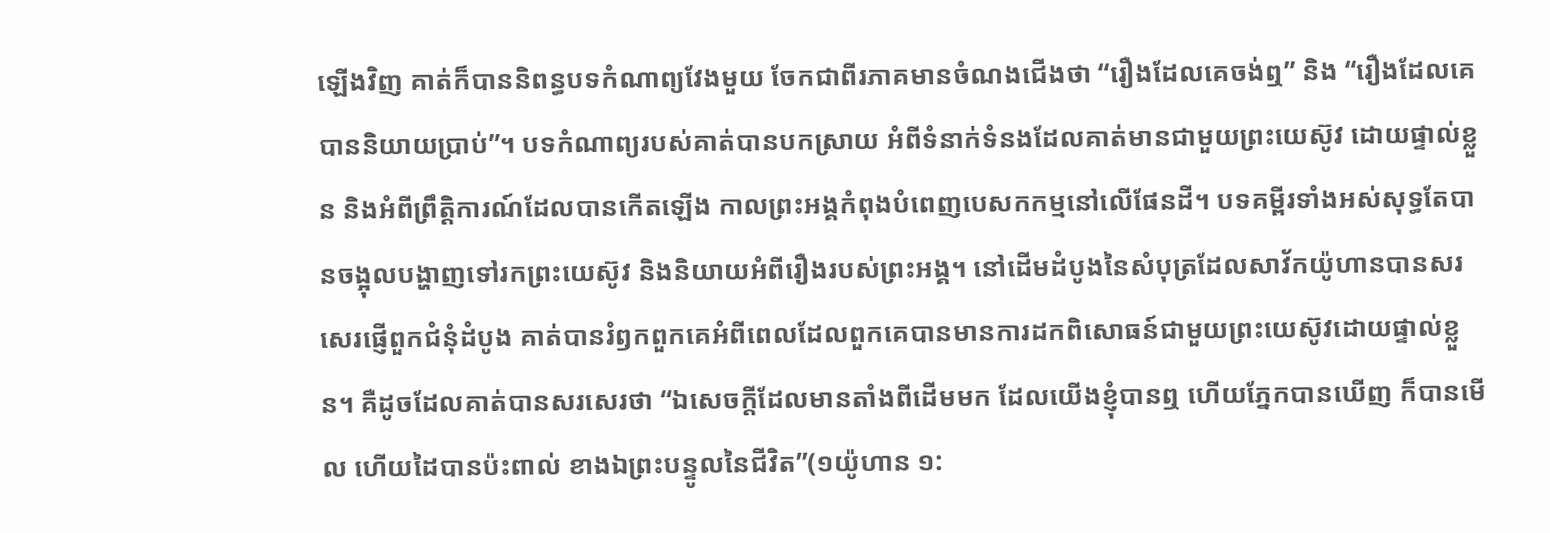ឡើងវិញ គាត់ក៏បាននិពន្ធបទកំណាព្យវែងមួយ ចែកជាពីរភាគមានចំណងជើងថា “រឿងដែលគេចង់ឮ” និង “រឿងដែលគេបាននិយាយប្រាប់”។ បទកំណាព្យរបស់គាត់បានបកស្រាយ អំពីទំនាក់ទំនងដែលគាត់មានជាមួយព្រះយេស៊ូវ ដោយផ្ទាល់ខ្លួន និងអំពីព្រឹត្តិការណ៍ដែលបានកើតឡើង កាលព្រះអង្គកំពុងបំពេញបេសកកម្មនៅលើផែនដី។ បទគម្ពីរទាំងអស់សុទ្ធតែបានចង្អុលបង្ហាញទៅរកព្រះយេស៊ូវ និងនិយាយអំពីរឿងរបស់ព្រះអង្គ។ នៅដើមដំបូងនៃសំបុត្រដែលសាវ័កយ៉ូហានបានសរសេរផ្ញើពួកជំនុំដំបូង គាត់បានរំឭកពួកគេអំពីពេលដែលពួកគេបានមានការដកពិសោធន៍ជាមួយព្រះយេស៊ូវដោយផ្ទាល់ខ្លួន។ គឺដូចដែលគាត់បានសរសេរថា “ឯសេចក្តីដែលមានតាំងពីដើមមក ដែលយើងខ្ញុំបានឮ ហើយភ្នែកបានឃើញ ក៏បានមើល ហើយដៃបានប៉ះពាល់ ខាងឯព្រះបន្ទូលនៃជីវិត”(១យ៉ូហាន ១: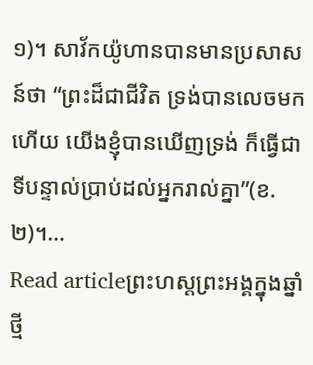១)។ សាវ័កយ៉ូហានបានមានប្រសាសន៍ថា “ព្រះដ៏ជាជីវិត ទ្រង់បានលេចមកហើយ យើងខ្ញុំបានឃើញទ្រង់ ក៏ធ្វើជាទីបន្ទាល់ប្រាប់ដល់អ្នករាល់គ្នា”(ខ.២)។…
Read articleព្រះហស្តព្រះអង្គក្នុងឆ្នាំថ្មី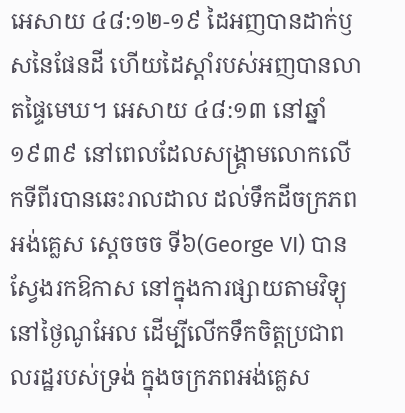អេសាយ ៤៨:១២-១៩ ដៃអញបានដាក់ឫសនៃផែនដី ហើយដៃស្តាំរបស់អញបានលាតផ្ទៃមេឃ។ អេសាយ ៤៨:១៣ នៅឆ្នាំ១៩៣៩ នៅពេលដែលសង្រ្គាមលោកលើកទីពីរបានឆេះរាលដាល ដល់ទឹកដីចក្រភពអង់គ្លេស ស្តេចចច ទី៦(George VI) បានស្វែងរកឱកាស នៅក្នុងការផ្សាយតាមវិទ្យុនៅថ្ងៃណូអែល ដើម្បីលើកទឹកចិត្តប្រជាពលរដ្ឋរបស់ទ្រង់ ក្នុងចក្រភពអង់គ្លេស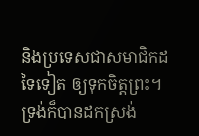និងប្រទេសជាសមាជិកដទៃទៀត ឲ្យទុកចិត្តព្រះ។ ទ្រង់ក៏បានដកស្រង់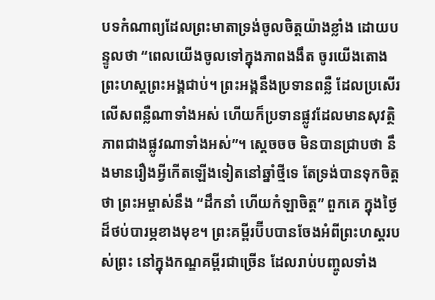បទកំណាព្យដែលព្រះមាតាទ្រង់ចូលចិត្តយ៉ាងខ្លាំង ដោយបន្ទូលថា “ពេលយើងចូលទៅក្នុងភាពងងឹត ចូរយើងតោងព្រះហស្តព្រះអង្គជាប់។ ព្រះអង្គនឹងប្រទានពន្លឺ ដែលប្រសើរលើសពន្លឺណាទាំងអស់ ហើយក៏ប្រទានផ្លូវដែលមានសុវត្ថិភាពជាងផ្លូវណាទាំងអស់”។ ស្តេចចច មិនបានជ្រាបថា នឹងមានរឿងអ្វីកើតឡើងទៀតនៅឆ្នាំថ្មីទេ តែទ្រង់បានទុកចិត្តថា ព្រះអម្ចាស់នឹង “ដឹកនាំ ហើយកំឡាចិត្ត” ពួកគេ ក្នុងថ្ងៃដ៏ថប់បារម្ភខាងមុខ។ ព្រះគម្ពីរប៊ីបបានចែងអំពីព្រះហស្តរបស់ព្រះ នៅក្នុងកណ្ឌគម្ពីរជាច្រើន ដែលរាប់បញ្ចូលទាំង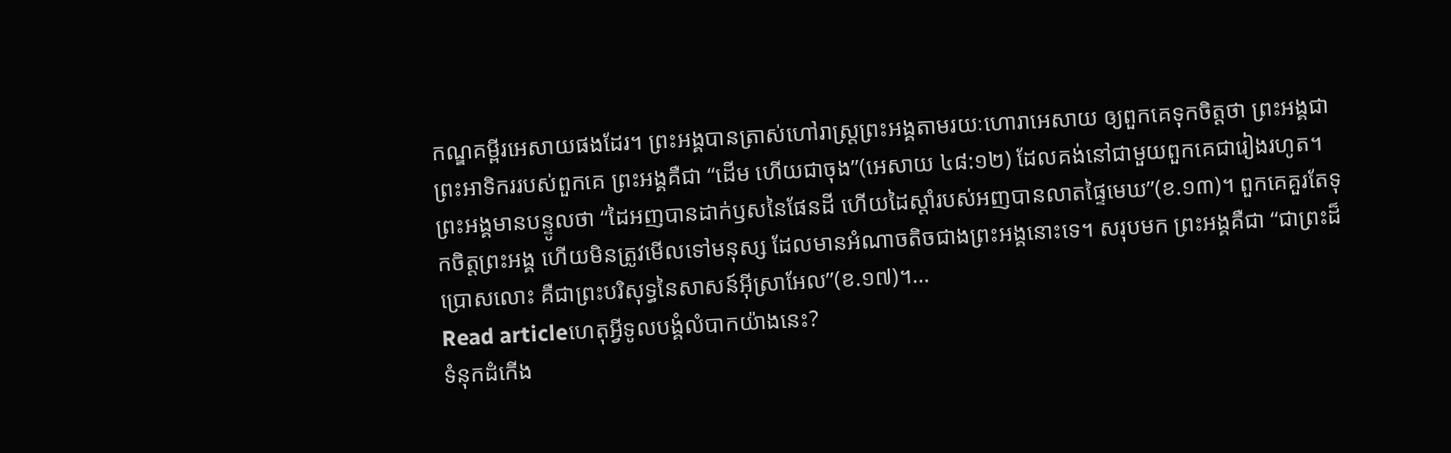កណ្ឌគម្ពីរអេសាយផងដែរ។ ព្រះអង្គបានត្រាស់ហៅរាស្រ្តព្រះអង្គតាមរយៈហោរាអេសាយ ឲ្យពួកគេទុកចិត្តថា ព្រះអង្គជាព្រះអាទិកររបស់ពួកគេ ព្រះអង្គគឺជា “ដើម ហើយជាចុង”(អេសាយ ៤៨:១២) ដែលគង់នៅជាមួយពួកគេជារៀងរហូត។ ព្រះអង្គមានបន្ទូលថា “ដៃអញបានដាក់ឫសនៃផែនដី ហើយដៃស្តាំរបស់អញបានលាតផ្ទៃមេឃ”(ខ.១៣)។ ពួកគេគួរតែទុកចិត្តព្រះអង្គ ហើយមិនត្រូវមើលទៅមនុស្ស ដែលមានអំណាចតិចជាងព្រះអង្គនោះទេ។ សរុបមក ព្រះអង្គគឺជា “ជាព្រះដ៏ប្រោសលោះ គឺជាព្រះបរិសុទ្ធនៃសាសន៍អ៊ីស្រាអែល”(ខ.១៧)។…
Read articleហេតុអ្វីទូលបង្គំលំបាកយ៉ាងនេះ?
ទំនុកដំកើង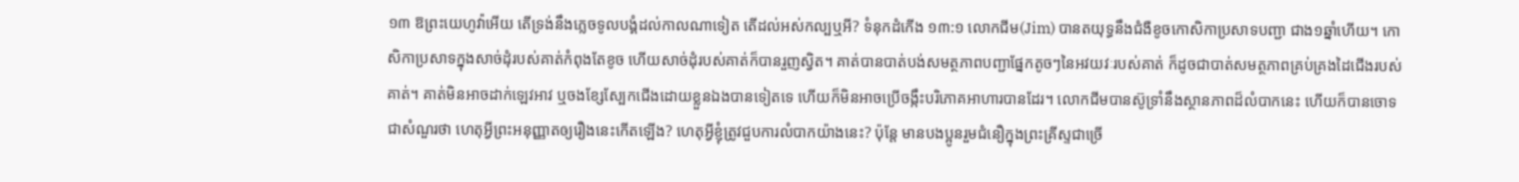១៣ ឱព្រះយេហូវ៉ាអើយ តើទ្រង់នឹងភ្លេចទូលបង្គំដល់កាលណាទៀត តើដល់អស់កល្បឬអី? ទំនុកដំកើង ១៣:១ លោកជីម(Jim) បានតយុទ្ធនឹងជំងឺខូចកោសិកាប្រសាទបញ្ជា ជាង១ឆ្នាំហើយ។ កោសិកាប្រសាទក្នុងសាច់ដុំរបស់គាត់កំពុងតែខូច ហើយសាច់ដុំរបស់គាត់ក៏បានរួញស្វិត។ គាត់បានបាត់បង់សមត្ថភាពបញ្ជាផ្នែកតូចៗនៃអវយវៈរបស់គាត់ ក៏ដូចជាបាត់សមត្ថភាពគ្រប់គ្រងដៃជើងរបស់គាត់។ គាត់មិនអាចដាក់ឡេវអាវ ឬចងខ្សែស្បែកជើងដោយខ្លួនឯងបានទៀតទេ ហើយក៏មិនអាចប្រើចង្កឹះបរិភោគអាហារបានដែរ។ លោកជីមបានស៊ូទ្រាំនឹងស្ថានភាពដ៏លំបាកនេះ ហើយក៏បានចោទជាសំណួរថា ហេតុអ្វីព្រះអនុញ្ញាតឲ្យរឿងនេះកើតឡើង? ហេតុអ្វីខ្ញុំត្រូវជួបការលំបាកយ៉ាងនេះ? ប៉ុន្តែ មានបងប្អូនរួមជំនឿក្នុងព្រះគ្រីស្ទជាច្រើ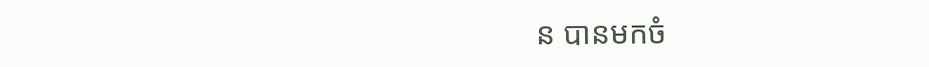ន បានមកចំ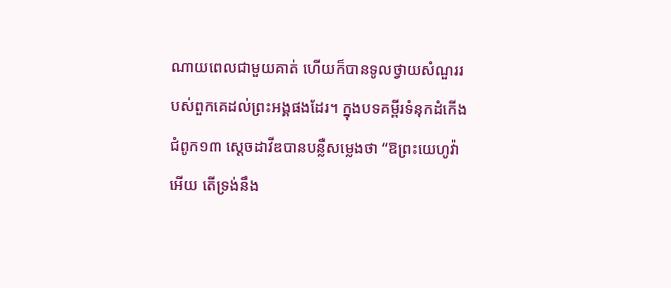ណាយពេលជាមួយគាត់ ហើយក៏បានទូលថ្វាយសំណួររបស់ពួកគេដល់ព្រះអង្គផងដែរ។ ក្នុងបទគម្ពីរទំនុកដំកើង ជំពូក១៣ ស្តេចដាវីឌបានបន្លឺសម្លេងថា “ឱព្រះយេហូវ៉ាអើយ តើទ្រង់នឹង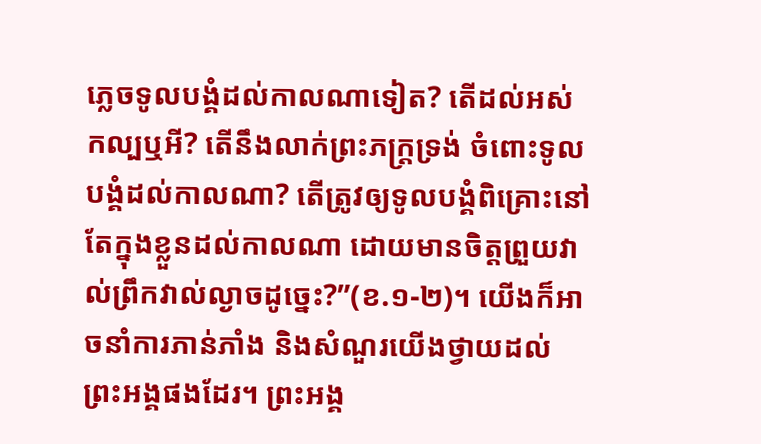ភ្លេចទូលបង្គំដល់កាលណាទៀត? តើដល់អស់កល្បឬអី? តើនឹងលាក់ព្រះភក្ត្រទ្រង់ ចំពោះទូលបង្គំដល់កាលណា? តើត្រូវឲ្យទូលបង្គំពិគ្រោះនៅតែក្នុងខ្លួនដល់កាលណា ដោយមានចិត្តព្រួយវាល់ព្រឹកវាល់ល្ងាចដូច្នេះ?”(ខ.១-២)។ យើងក៏អាចនាំការភាន់ភាំង និងសំណួរយើងថ្វាយដល់ព្រះអង្គផងដែរ។ ព្រះអង្គ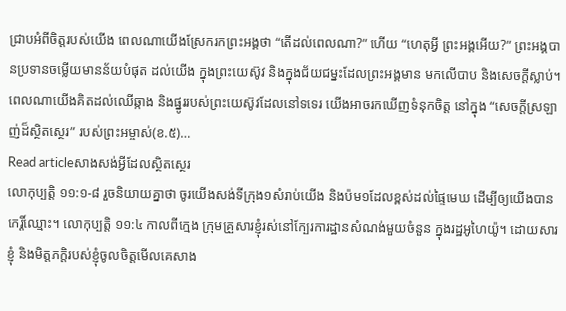ជ្រាបអំពីចិត្តរបស់យើង ពេលណាយើងស្រែករកព្រះអង្គថា “តើដល់ពេលណា?” ហើយ “ហេតុអ្វី ព្រះអង្គអើយ?” ព្រះអង្គបានប្រទានចម្លើយមានន័យបំផុត ដល់យើង ក្នុងព្រះយេស៊ូវ និងក្នុងជ័យជម្នះដែលព្រះអង្គមាន មកលើបាប និងសេចក្តីស្លាប់។ ពេលណាយើងគិតដល់ឈើឆ្កាង និងផ្នូររបស់ព្រះយេស៊ូវដែលនៅទទេរ យើងអាចរកឃើញទំនុកចិត្ត នៅក្នុង “សេចក្តីស្រឡាញ់ដ៏ស្ថិតស្ថេរ” របស់ព្រះអម្ចាស់(ខ.៥)…
Read articleសាងសង់អ្វីដែលស្ថិតស្ថេរ
លោកុប្បត្តិ ១១:១-៨ រួចនិយាយគ្នាថា ចូរយើងសង់ទីក្រុង១សំរាប់យើង និងប៉ម១ដែលខ្ពស់ដល់ផ្ទៃមេឃ ដើម្បីឲ្យយើងបានកេរ្តិ៍ឈ្មោះ។ លោកុប្បត្តិ ១១:៤ កាលពីក្មេង ក្រុមគ្រួសារខ្ញុំរស់នៅក្បែរការដ្ឋានសំណង់មួយចំនួន ក្នុងរដ្ឋអូហៃយ៉ូ។ ដោយសារខ្ញុំ និងមិត្តភក្តិរបស់ខ្ញុំចូលចិត្តមើលគេសាង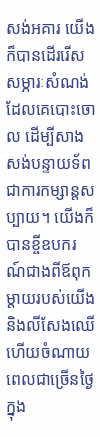សង់អគារ យើងក៏បានដើររើសសម្ភារៈសំណង់ដែលគេបោះចោល ដើម្បីសាងសង់បន្ទាយទ័ព ជាការកម្សាន្តសប្បាយ។ យើងក៏បានខ្ចីឧបករណ៍ជាងពីឪពុកម្តាយរបស់យើង និងលីសែងឈើ ហើយចំណាយពេលជាច្រើនថ្ងៃ ក្នុង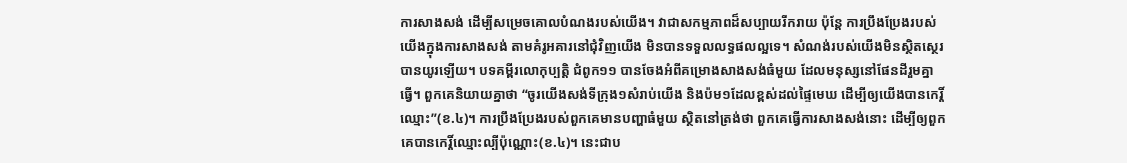ការសាងសង់ ដើម្បីសម្រេចគោលបំណងរបស់យើង។ វាជាសកម្មភាពដ៏សប្បាយរីករាយ ប៉ុន្តែ ការប្រឹងប្រែងរបស់យើងក្នុងការសាងសង់ តាមគំរូអគារនៅជុំវិញយើង មិនបានទទួលលទ្ធផលល្អទេ។ សំណង់របស់យើងមិនស្ថិតស្ថេរបានយូរឡើយ។ បទគម្ពីរលោកុប្បត្តិ ជំពូក១១ បានចែងអំពីគម្រោងសាងសង់ធំមួយ ដែលមនុស្សនៅផែនដីរួមគ្នាធ្វើ។ ពួកគេនិយាយគ្នាថា “ចូរយើងសង់ទីក្រុង១សំរាប់យើង និងប៉ម១ដែលខ្ពស់ដល់ផ្ទៃមេឃ ដើម្បីឲ្យយើងបានកេរ្តិ៍ឈ្មោះ”(ខ.៤)។ ការប្រឹងប្រែងរបស់ពួកគេមានបញ្ហាធំមួយ ស្ថិតនៅត្រង់ថា ពួកគេធ្វើការសាងសង់នោះ ដើម្បីឲ្យពួកគេបានកេរ្តិ៍ឈ្មោះល្បីប៉ុណ្ណោះ(ខ.៤)។ នេះជាប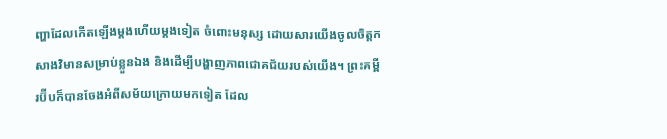ញ្ហាដែលកើតឡើងម្តងហើយម្តងទៀត ចំពោះមនុស្ស ដោយសារយើងចូលចិត្តកសាងវិមានសម្រាប់ខ្លួនឯង និងដើម្បីបង្ហាញភាពជោគជ័យរបស់យើង។ ព្រះគម្ពីរប៊ីបក៏បានចែងអំពីសម័យក្រោយមកទៀត ដែល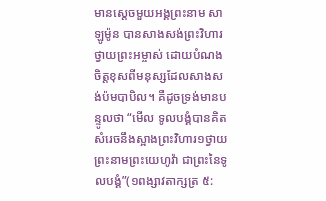មានស្តេចមួយអង្គព្រះនាម សាឡូម៉ូន បានសាងសង់ព្រះវិហារថ្វាយព្រះអម្ចាស់ ដោយបំណងចិត្តខុសពីមនុស្សដែលសាងសង់ប៉មបាបិល។ គឺដូចទ្រង់មានបន្ទូលថា “មើល ទូលបង្គំបានគិតសំរេចនឹងស្អាងព្រះវិហារ១ថ្វាយព្រះនាមព្រះយេហូវ៉ា ជាព្រះនៃទូលបង្គំ”(១ពង្សាវតាក្សត្រ ៥: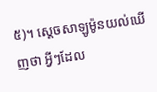៥)។ ស្តេចសាឡូម៉ូនយល់ឃើញថា អ្វីៗដែល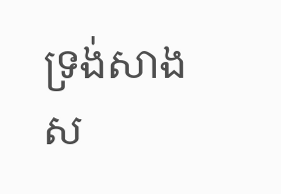ទ្រង់សាងស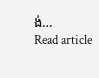ង់…
Read article